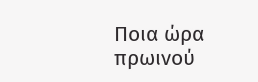Ποια ώρα πρωινού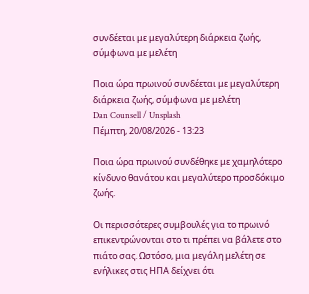συνδέεται με μεγαλύτερη διάρκεια ζωής, σύμφωνα με μελέτη

Ποια ώρα πρωινού συνδέεται με μεγαλύτερη διάρκεια ζωής, σύμφωνα με μελέτη
Dan Counsell / Unsplash
Πέμπτη, 20/08/2026 - 13:23

Ποια ώρα πρωινού συνδέθηκε με χαμηλότερο κίνδυνο θανάτου και μεγαλύτερο προσδόκιμο ζωής.

Οι περισσότερες συμβουλές για το πρωινό επικεντρώνονται στο τι πρέπει να βάλετε στο πιάτο σας. Ωστόσο, μια μεγάλη μελέτη σε ενήλικες στις ΗΠΑ δείχνει ότι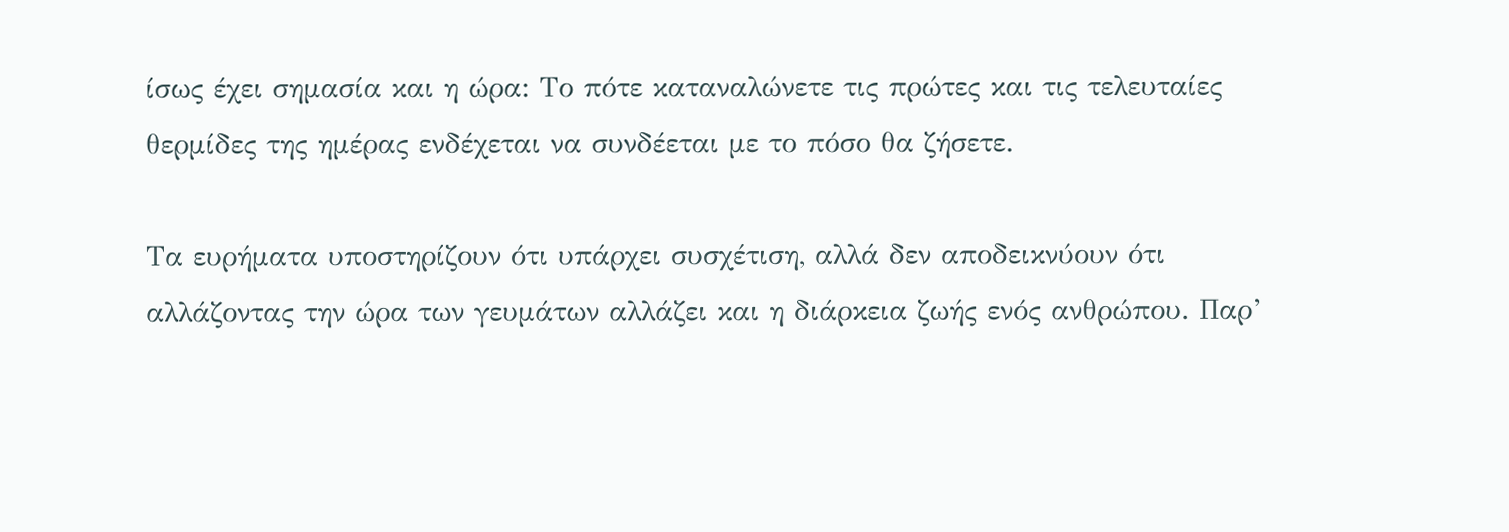ίσως έχει σημασία και η ώρα: Το πότε καταναλώνετε τις πρώτες και τις τελευταίες θερμίδες της ημέρας ενδέχεται να συνδέεται με το πόσο θα ζήσετε.

Τα ευρήματα υποστηρίζουν ότι υπάρχει συσχέτιση, αλλά δεν αποδεικνύουν ότι αλλάζοντας την ώρα των γευμάτων αλλάζει και η διάρκεια ζωής ενός ανθρώπου. Παρ’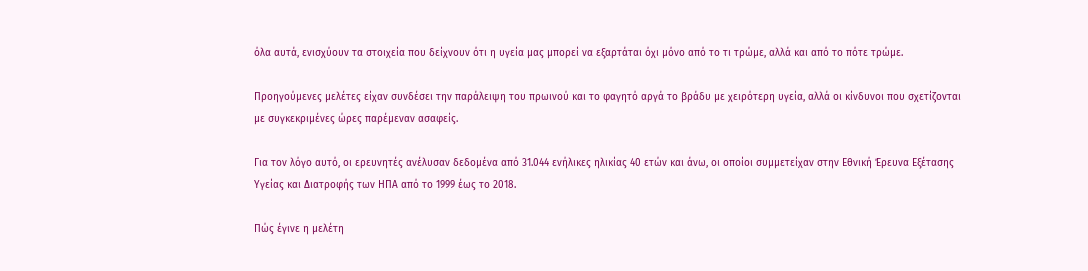όλα αυτά, ενισχύουν τα στοιχεία που δείχνουν ότι η υγεία μας μπορεί να εξαρτάται όχι μόνο από το τι τρώμε, αλλά και από το πότε τρώμε.

Προηγούμενες μελέτες είχαν συνδέσει την παράλειψη του πρωινού και το φαγητό αργά το βράδυ με χειρότερη υγεία, αλλά οι κίνδυνοι που σχετίζονται με συγκεκριμένες ώρες παρέμεναν ασαφείς.

Για τον λόγο αυτό, οι ερευνητές ανέλυσαν δεδομένα από 31.044 ενήλικες ηλικίας 40 ετών και άνω, οι οποίοι συμμετείχαν στην Εθνική Έρευνα Εξέτασης Υγείας και Διατροφής των ΗΠΑ από το 1999 έως το 2018.

Πώς έγινε η μελέτη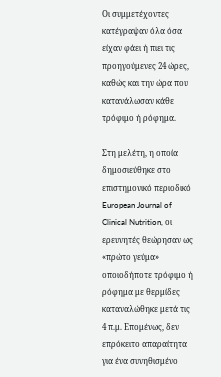Οι συμμετέχοντες κατέγραψαν όλα όσα είχαν φάει ή πιει τις προηγούμενες 24 ώρες, καθώς και την ώρα που κατανάλωσαν κάθε τρόφιμο ή ρόφημα.

Στη μελέτη, η οποία δημοσιεύθηκε στο επιστημονικό περιοδικό European Journal of Clinical Nutrition, οι ερευνητές θεώρησαν ως «πρώτο γεύμα» οποιοδήποτε τρόφιμο ή ρόφημα με θερμίδες καταναλώθηκε μετά τις 4 π.μ. Επομένως, δεν επρόκειτο απαραίτητα για ένα συνηθισμένο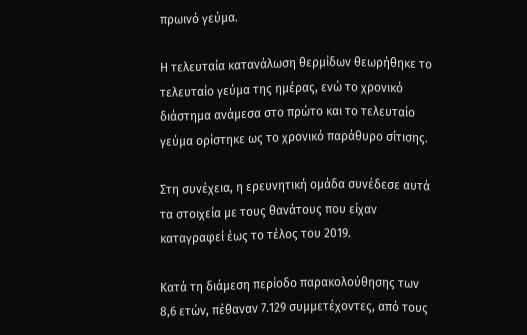πρωινό γεύμα.

Η τελευταία κατανάλωση θερμίδων θεωρήθηκε το τελευταίο γεύμα της ημέρας, ενώ το χρονικό διάστημα ανάμεσα στο πρώτο και το τελευταίο γεύμα ορίστηκε ως το χρονικό παράθυρο σίτισης.

Στη συνέχεια, η ερευνητική ομάδα συνέδεσε αυτά τα στοιχεία με τους θανάτους που είχαν καταγραφεί έως το τέλος του 2019.

Κατά τη διάμεση περίοδο παρακολούθησης των 8,6 ετών, πέθαναν 7.129 συμμετέχοντες, από τους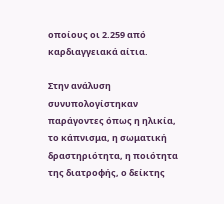οποίους οι 2.259 από καρδιαγγειακά αίτια.

Στην ανάλυση συνυπολογίστηκαν παράγοντες όπως η ηλικία, το κάπνισμα, η σωματική δραστηριότητα, η ποιότητα της διατροφής, ο δείκτης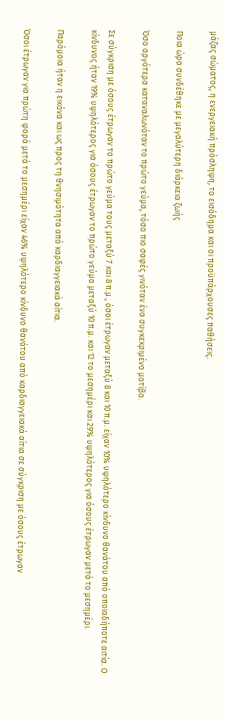μάζας σώματος, η ενεργειακή πρόσληψη, το εισόδημα και οι προϋπάρχουσες παθήσεις.

Ποια ώρα συνδέθηκε με μεγαλύτερη διάρκεια ζωής

Όσο αργότερα καταναλωνόταν το πρώτο γεύμα, τόσο πιο σαφές γινόταν ένα συγκεκριμένο μοτίβο.

Σε σύγκριση με όσους έτρωγαν το πρώτο γεύμα τους μεταξύ 7 και 8 π.μ., όσοι έτρωγαν μεταξύ 8 και 10 π.μ. είχαν 10% υψηλότερο κίνδυνο θανάτου από οποιαδήποτε αιτία. Ο κίνδυνος ήταν 19% υψηλότερος για όσους έτρωγαν το πρώτο γεύμα μεταξύ 10 π.μ. και 12 το μεσημέρι και 29% υψηλότερος για όσους έτρωγαν μετά το μεσημέρι.

Παρόμοια ήταν η εικόνα και ως προς τη θνησιμότητα από καρδιαγγειακά αίτια.

Όσοι έτρωγαν για πρώτη φορά μετά το μεσημέρι είχαν 46% υψηλότερο κίνδυνο θανάτου από καρδιαγγειακά αίτια σε σύγκριση με όσους έτρωγαν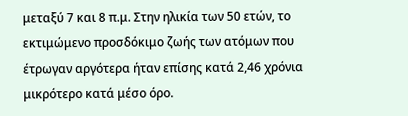μεταξύ 7 και 8 π.μ. Στην ηλικία των 50 ετών, το εκτιμώμενο προσδόκιμο ζωής των ατόμων που έτρωγαν αργότερα ήταν επίσης κατά 2,46 χρόνια μικρότερο κατά μέσο όρο.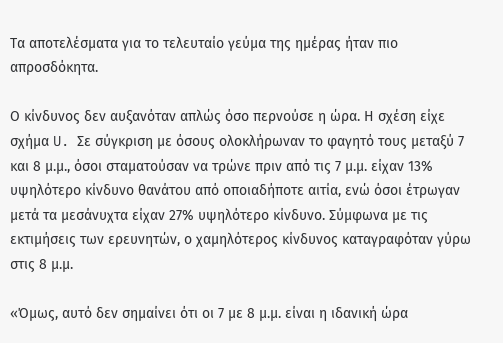Τα αποτελέσματα για το τελευταίο γεύμα της ημέρας ήταν πιο απροσδόκητα.

Ο κίνδυνος δεν αυξανόταν απλώς όσο περνούσε η ώρα. Η σχέση είχε σχήμα U. Σε σύγκριση με όσους ολοκλήρωναν το φαγητό τους μεταξύ 7 και 8 μ.μ., όσοι σταματούσαν να τρώνε πριν από τις 7 μ.μ. είχαν 13% υψηλότερο κίνδυνο θανάτου από οποιαδήποτε αιτία, ενώ όσοι έτρωγαν μετά τα μεσάνυχτα είχαν 27% υψηλότερο κίνδυνο. Σύμφωνα με τις εκτιμήσεις των ερευνητών, ο χαμηλότερος κίνδυνος καταγραφόταν γύρω στις 8 μ.μ.

«Όμως, αυτό δεν σημαίνει ότι οι 7 με 8 μ.μ. είναι η ιδανική ώρα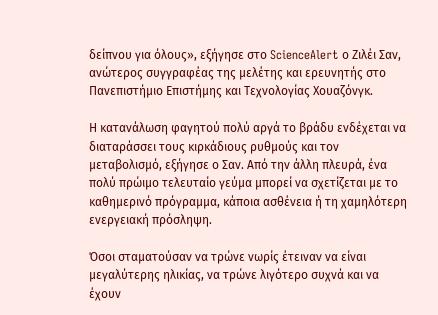δείπνου για όλους», εξήγησε στο ScienceAlert ο Ζιλέι Σαν, ανώτερος συγγραφέας της μελέτης και ερευνητής στο Πανεπιστήμιο Επιστήμης και Τεχνολογίας Χουαζόνγκ.

Η κατανάλωση φαγητού πολύ αργά το βράδυ ενδέχεται να διαταράσσει τους κιρκάδιους ρυθμούς και τον μεταβολισμό, εξήγησε ο Σαν. Από την άλλη πλευρά, ένα πολύ πρώιμο τελευταίο γεύμα μπορεί να σχετίζεται με το καθημερινό πρόγραμμα, κάποια ασθένεια ή τη χαμηλότερη ενεργειακή πρόσληψη.

Όσοι σταματούσαν να τρώνε νωρίς έτειναν να είναι μεγαλύτερης ηλικίας, να τρώνε λιγότερο συχνά και να έχουν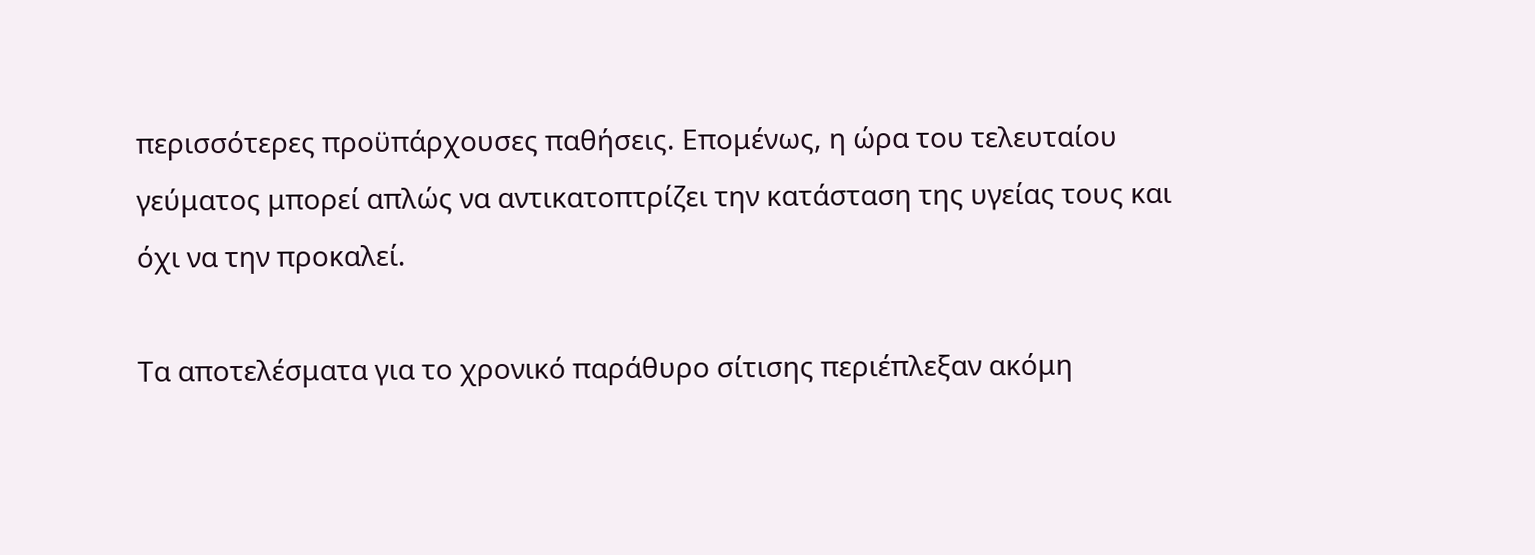περισσότερες προϋπάρχουσες παθήσεις. Επομένως, η ώρα του τελευταίου γεύματος μπορεί απλώς να αντικατοπτρίζει την κατάσταση της υγείας τους και όχι να την προκαλεί.

Τα αποτελέσματα για το χρονικό παράθυρο σίτισης περιέπλεξαν ακόμη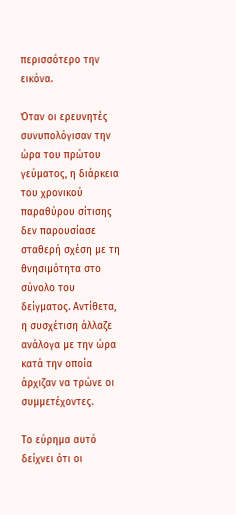περισσότερο την εικόνα.

Όταν οι ερευνητές συνυπολόγισαν την ώρα του πρώτου γεύματος, η διάρκεια του χρονικού παραθύρου σίτισης δεν παρουσίασε σταθερή σχέση με τη θνησιμότητα στο σύνολο του δείγματος. Αντίθετα, η συσχέτιση άλλαζε ανάλογα με την ώρα κατά την οποία άρχιζαν να τρώνε οι συμμετέχοντες.

Το εύρημα αυτό δείχνει ότι οι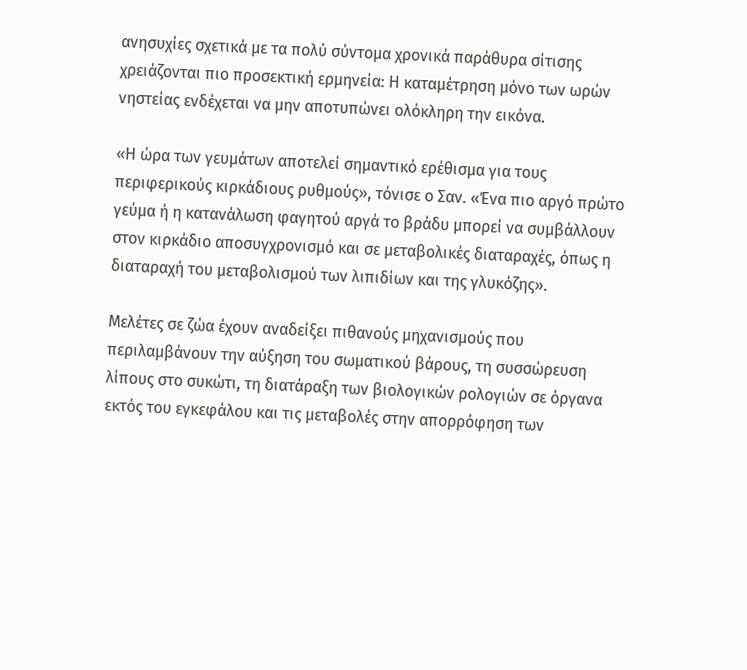ανησυχίες σχετικά με τα πολύ σύντομα χρονικά παράθυρα σίτισης χρειάζονται πιο προσεκτική ερμηνεία: Η καταμέτρηση μόνο των ωρών νηστείας ενδέχεται να μην αποτυπώνει ολόκληρη την εικόνα.

«Η ώρα των γευμάτων αποτελεί σημαντικό ερέθισμα για τους περιφερικούς κιρκάδιους ρυθμούς», τόνισε ο Σαν. «Ένα πιο αργό πρώτο γεύμα ή η κατανάλωση φαγητού αργά το βράδυ μπορεί να συμβάλλουν στον κιρκάδιο αποσυγχρονισμό και σε μεταβολικές διαταραχές, όπως η διαταραχή του μεταβολισμού των λιπιδίων και της γλυκόζης».

Μελέτες σε ζώα έχουν αναδείξει πιθανούς μηχανισμούς που περιλαμβάνουν την αύξηση του σωματικού βάρους, τη συσσώρευση λίπους στο συκώτι, τη διατάραξη των βιολογικών ρολογιών σε όργανα εκτός του εγκεφάλου και τις μεταβολές στην απορρόφηση των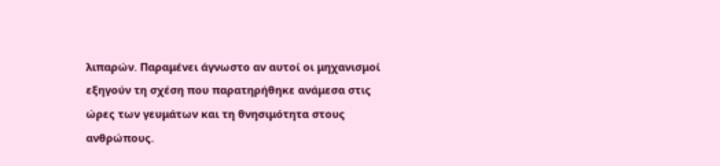λιπαρών. Παραμένει άγνωστο αν αυτοί οι μηχανισμοί εξηγούν τη σχέση που παρατηρήθηκε ανάμεσα στις ώρες των γευμάτων και τη θνησιμότητα στους ανθρώπους.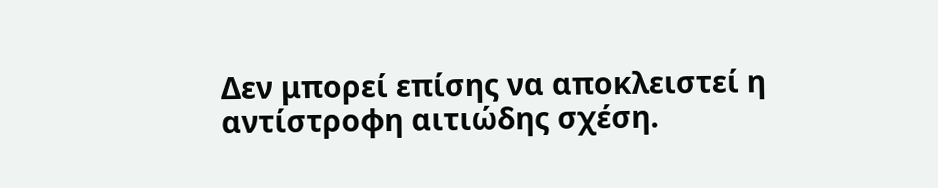Δεν μπορεί επίσης να αποκλειστεί η αντίστροφη αιτιώδης σχέση.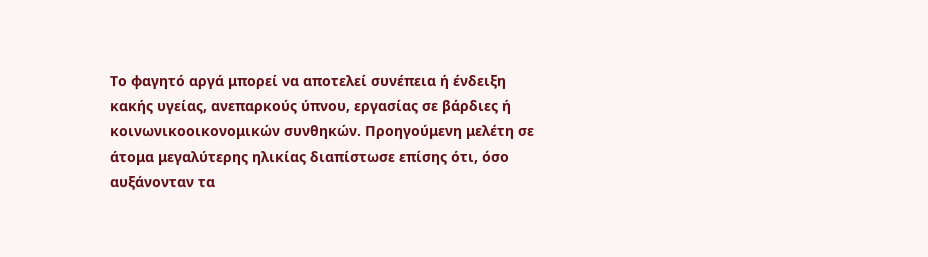Το φαγητό αργά μπορεί να αποτελεί συνέπεια ή ένδειξη κακής υγείας, ανεπαρκούς ύπνου, εργασίας σε βάρδιες ή κοινωνικοοικονομικών συνθηκών. Προηγούμενη μελέτη σε άτομα μεγαλύτερης ηλικίας διαπίστωσε επίσης ότι, όσο αυξάνονταν τα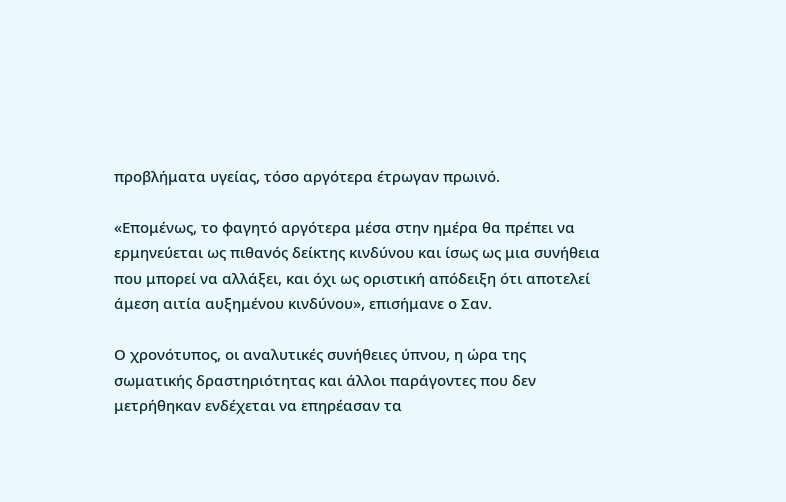προβλήματα υγείας, τόσο αργότερα έτρωγαν πρωινό.

«Επομένως, το φαγητό αργότερα μέσα στην ημέρα θα πρέπει να ερμηνεύεται ως πιθανός δείκτης κινδύνου και ίσως ως μια συνήθεια που μπορεί να αλλάξει, και όχι ως οριστική απόδειξη ότι αποτελεί άμεση αιτία αυξημένου κινδύνου», επισήμανε ο Σαν.

Ο χρονότυπος, οι αναλυτικές συνήθειες ύπνου, η ώρα της σωματικής δραστηριότητας και άλλοι παράγοντες που δεν μετρήθηκαν ενδέχεται να επηρέασαν τα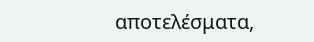αποτελέσματα,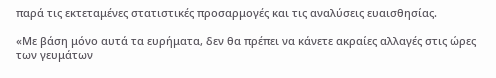παρά τις εκτεταμένες στατιστικές προσαρμογές και τις αναλύσεις ευαισθησίας.

«Με βάση μόνο αυτά τα ευρήματα, δεν θα πρέπει να κάνετε ακραίες αλλαγές στις ώρες των γευμάτων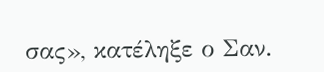σας», κατέληξε ο Σαν.